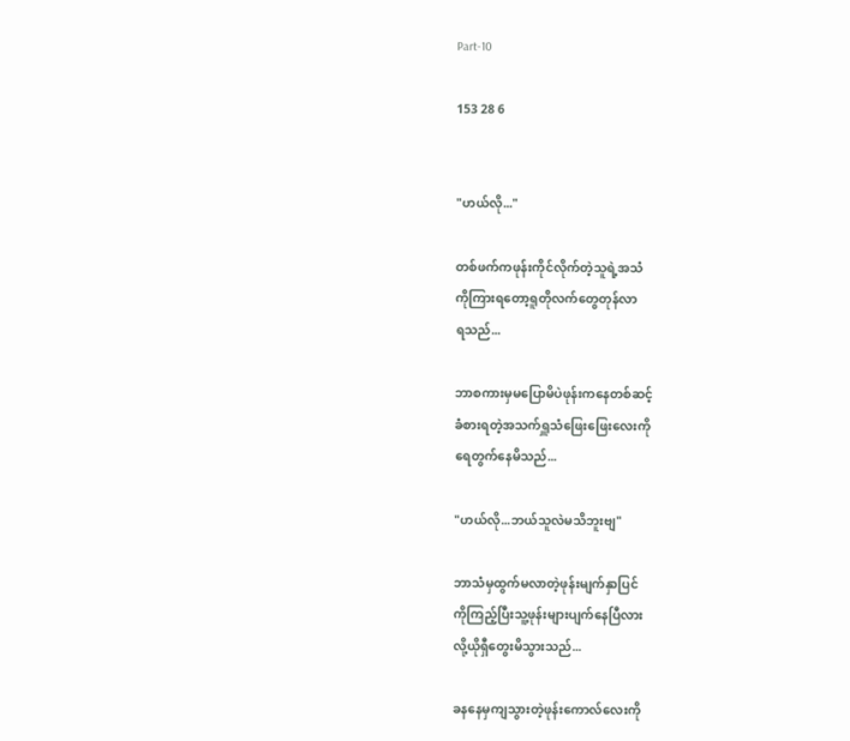Part-10

153 28 6


"ဟယ်လို..."

တစ်ဖက်ကဖုန်းကိုင်လိုက်တဲ့သူရဲ့အသံ
ကိုကြားရတော့ရူတိုလက်တွေတုန်လာ
ရသည်...

ဘာစကားမှမပြောမိပဲဖုန်းကနေတစ်ဆင့်
ခံစားရတဲ့အသက်ရှူသံဖြေးဖြေးလေးကို
ရေတွက်နေမိသည်...

"ဟယ်လို...ဘယ်သူလဲမသိဘူးဗျ"

ဘာသံမှထွက်မလာတဲ့ဖုန်းမျက်နှာပြင်
ကိုကြည့်ပြီးသူ့ဖုန်းများပျက်နေပြီလား
လို့ယိုရှီတွေးမိသွားသည်...

ခနနေမှကျသွားတဲ့ဖုန်းကောလ်လေးကို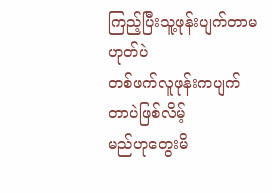ကြည့်ပြီးသူ့ဖုန်းပျက်တာမဟုတ်ပဲ
တစ်ဖက်လူဖုန်းကပျက်တာပဲဖြစ်လိမ့်
မည်ဟုတွေးမိ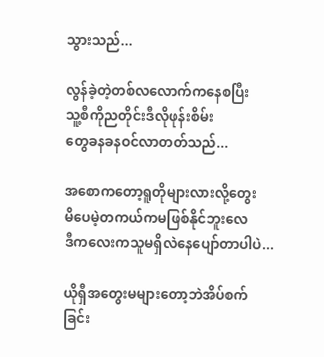သွားသည်...

လွန်ခဲ့တဲ့တစ်လလောက်ကနေစပြီး
သူ့စီကိုညတိုင်းဒီလိုဖုန်းစိမ်း
တွေခနခနဝင်လာတတ်သည်...

အစောကတော့ရူတိုများလားလို့တွေး
မိပေမဲ့တကယ်ကမဖြစ်နိုင်ဘူးလေ
ဒီကလေးကသူမရှိလဲနေပျော်တာပါပဲ...

ယိုရှီအတွေးမများတော့ဘဲအိပ်စက်
ခြင်း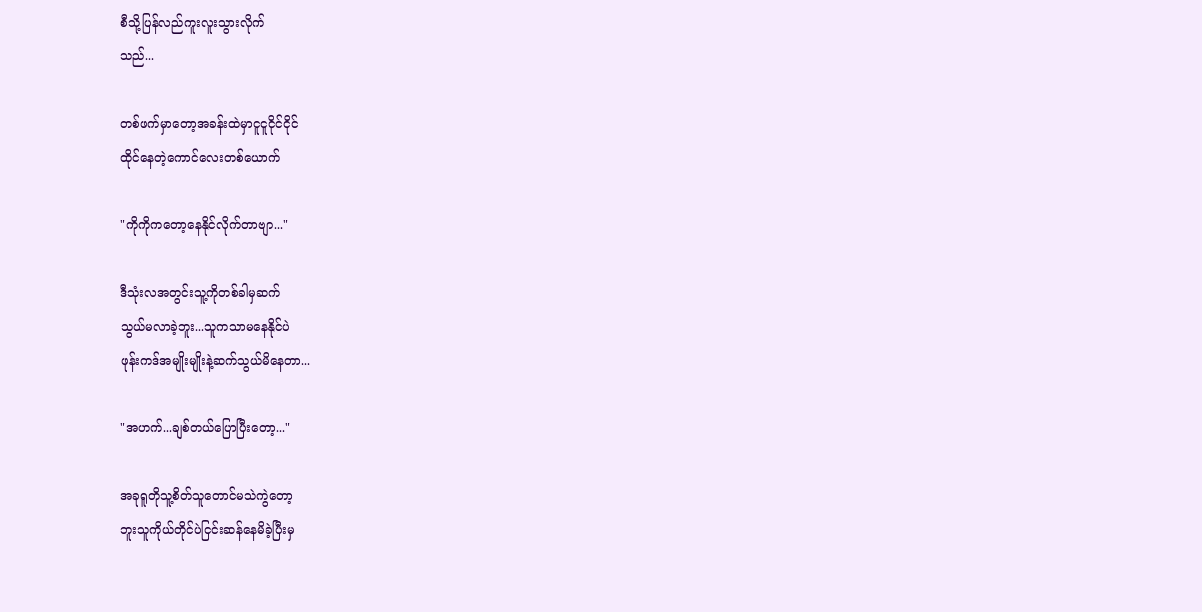စီသို့ပြန်လည်ကူးလူးသွားလိုက်
သည်...

တစ်ဖက်မှာတော့အခန်းထဲမှာငူငူငိုင်ငိုင်
ထိုင်နေတဲ့ကောင်လေးတစ်ယောက်

"ကိုကိုကတော့နေနိုင်လိုက်တာ‌ဗျာ..."

ဒီသုံးလအတွင်းသူ့ကိုတစ်ခါမှဆက်
သွယ်မလာခဲ့ဘူး...သူကသာမနေနိုင်ပဲ
ဖုန်းကဒ်အမျိုးမျိုးနဲ့ဆက်သွယ်မိနေတာ...

"အဟက်...ချစ်တယ်ပြောပြီးတော့..."

အခုရူတိုသူ့စိတ်သူတောင်မသဲကွဲတော့
ဘူးသူကိုယ်တိုင်ပဲငြင်းဆန်နေမိခဲ့ပြီးမှ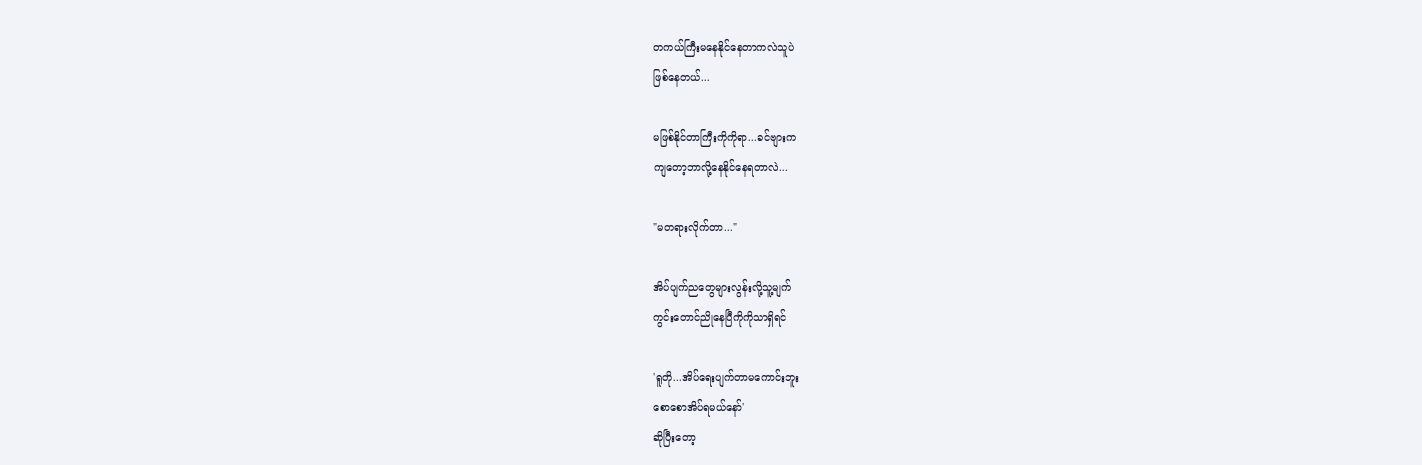တကယ်ကြီးမနေနိုင်နေတာကလဲသူပဲ
ဖြစ်နေတယ်...

မဖြစ်နိုင်တာကြီးကိုကိုရာ...ခင်ဗျားက
ကျတော့ဘာလို့နေနိုင်နေရတာလဲ...

"မတရားလိုက်တာ..."

အိပ်ပျက်ညတွေများလွန်းလို့သူ့မျက်
ကွင်းတောင်ညိုနေပြီကိုကိုသာရှိရင်

'ရူတို...အိပ်ရေးပျက်တာမကောင်းဘူး
စောစောအိပ်ရမယ်နော်'
ဆိုပြီးတော့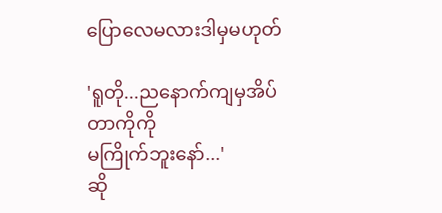ပြောလေမလားဒါမှမဟုတ်

'ရူတို...ညနောက်ကျမှအိပ်တာကိုကို
မကြိုက်ဘူးနော်...'
ဆို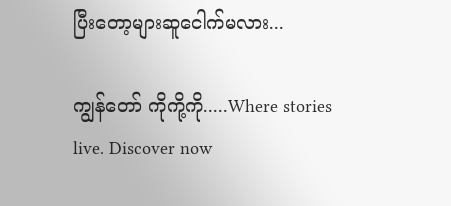ပြီးတော့များဆူငေါက်မလား...

ကျွန်တော် ကိုကို့ကို.....Where stories live. Discover now